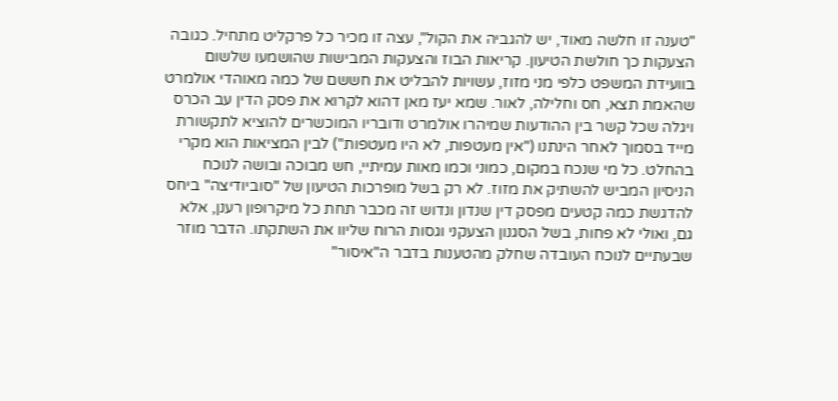"טענה זו חלשה מאוד, יש להגביה את הקול", עצה זו מכיר כל פרקליט מתחיל. כגובה הצעקות כך חולשת הטיעון. קריאות הבוז והצעקות המבישות שהושמעו שלשום בוועידת המשפט כלפי מני מזוז, עשויות להבליט את חששם של כמה מאוהדי אולמרט שהאמת תצא, חס וחלילה, לאור. שמא יעז מאן דהוא לקרוא את פסק הדין עב הכרס ויגלה שכל קשר בין ההודעות שמיהרו אולמרט ודובריו המוכשרים להוציא לתקשורת מייד בסמוך לאחר הינתנו ("אין מעטפות, לא היו מעטפות") לבין המציאות הוא מקרי בהחלט. כל מי שנכח במקום, כמוני וכמו מאות עמיתיי, חש מבוכה ובושה לנוכח הניסיון המביש להשתיק את מזוז. לא רק בשל מופרכות הטיעון של "סוביודיצה" ביחס להדגשת כמה קטעים מפסק דין שנדון ונדוש זה מכבר תחת כל מיקרופון רענן, אלא גם, ואולי לא פחות, בשל הסגנון הצעקני וגסות הרוח שליוו את השתקתו. הדבר מוזר שבעתיים לנוכח העובדה שחלק מהטענות בדבר ה"איסור"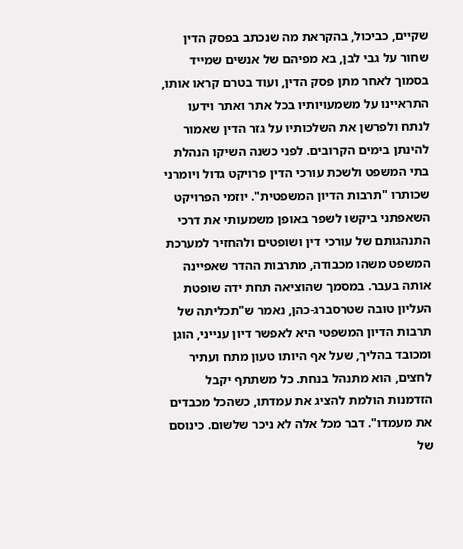שקיים, כביכול, בהקראת מה שנכתב בפסק הדין שחור על גבי לבן, בא מפיהם של אנשים שמייד בסמוך לאחר מתן פסק הדין, ועוד בטרם קראו אותו, התראיינו על משמעויותיו בכל אתר ואתר וידעו לנתח ולפרשן את השלכותיו על גזר הדין שאמור להינתן בימים הקרובים. לפני כשנה השיקו הנהלת בתי המשפט ולשכת עורכי הדין פרויקט גדול ויומרני שכותרו "תרבות הדיון המשפטית". יוזמי הפרויקט השאפתני ביקשו לשפר באופן משמעותי את דרכי התנהגותם של עורכי דין ושופטים ולהחזיר למערכת המשפט משהו מכבודה, מתרבות ההדר שאפיינה אותה בעבר. במסמך שהוציאה תחת ידה שופטת העליון טובה שטרסברג-כהן, נאמר ש"תכליתה של תרבות הדיון המשפטי היא לאפשר דיון ענייני, הוגן ומכובד בהליך, שעל אף היותו טעון מתח ועתיר לחצים, הוא מתנהל בנחת. כל משתתף יקבל הזדמנות הולמת להציג את עמדתו, כשהכל מכבדים את מעמדו". דבר מכל אלה לא ניכר שלשום. כינוסם של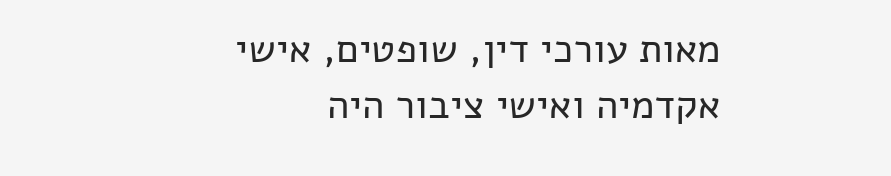מאות עורכי דין, שופטים, אישי אקדמיה ואישי ציבור היה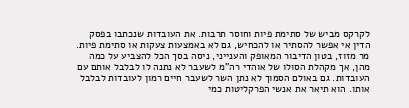לקרקס מביש של סתימת פיות וחוסר תרבות. את העובדות שנכתבו בפסק הדין אי אפשר להסתיר או להכחיש, גם לא באמצעות צעקות או סתימת פיות. מר מזוז, בטון הדיבור המאופק והענייני, ניסה בסך הכל להצביע על כמה מהן, אך מקהלת הסולו של אוהדי רה"מ לשעבר לא נתנה לו לבלבל אותם עם העובדות. גם באולם הסמוך לא נתן השר לשעבר חיים רמון לעובדות לבלבל אותו. הוא תיאר את אנשי הפרקליטות כמי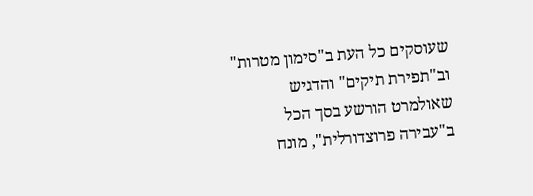שעוסקים כל העת ב"סימון מטרות" וב"תפירת תיקים" והדגיש שאולמרט הורשע בסך הכל ב"עבירה פרוצדורלית", מונח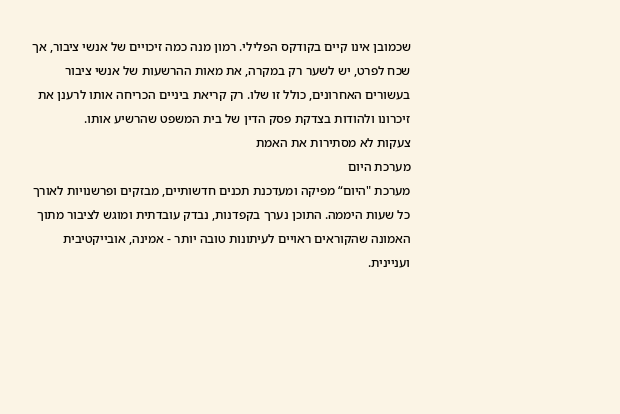שכמובן אינו קיים בקודקס הפלילי. רמון מנה כמה זיכויים של אנשי ציבור, אך שכח לפרט, יש לשער רק במקרה, את מאות ההרשעות של אנשי ציבור בעשורים האחרונים, כולל זו שלו. רק קריאת ביניים הכריחה אותו לרענן את זיכרונו ולהודות בצדקת פסק הדין של בית המשפט שהרשיע אותו.
צעקות לא מסתירות את האמת
מערכת היום
מערכת "היום“ מפיקה ומעדכנת תכנים חדשותיים, מבזקים ופרשנויות לאורך כל שעות היממה. התוכן נערך בקפדנות, נבדק עובדתית ומוגש לציבור מתוך האמונה שהקוראים ראויים לעיתונות טובה יותר - אמינה, אובייקטיבית ועניינית.